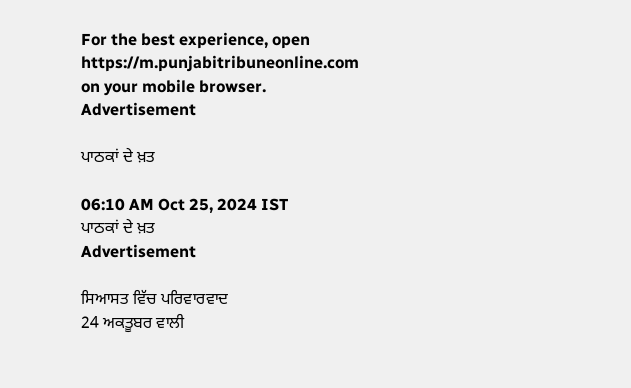For the best experience, open
https://m.punjabitribuneonline.com
on your mobile browser.
Advertisement

ਪਾਠਕਾਂ ਦੇ ਖ਼ਤ

06:10 AM Oct 25, 2024 IST
ਪਾਠਕਾਂ ਦੇ ਖ਼ਤ
Advertisement

ਸਿਆਸਤ ਵਿੱਚ ਪਰਿਵਾਰਵਾਦ
24 ਅਕਤੂਬਰ ਵਾਲੀ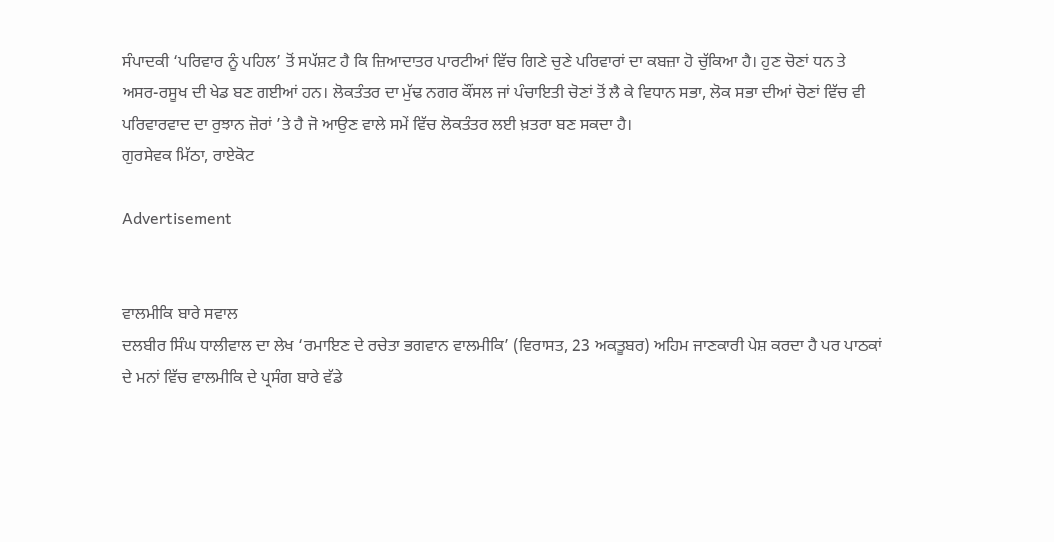ਸੰਪਾਦਕੀ ‘ਪਰਿਵਾਰ ਨੂੰ ਪਹਿਲ’ ਤੋਂ ਸਪੱਸ਼ਟ ਹੈ ਕਿ ਜ਼ਿਆਦਾਤਰ ਪਾਰਟੀਆਂ ਵਿੱਚ ਗਿਣੇ ਚੁਣੇ ਪਰਿਵਾਰਾਂ ਦਾ ਕਬਜ਼ਾ ਹੋ ਚੁੱਕਿਆ ਹੈ। ਹੁਣ ਚੋਣਾਂ ਧਨ ਤੇ ਅਸਰ-ਰਸੂਖ ਦੀ ਖੇਡ ਬਣ ਗਈਆਂ ਹਨ। ਲੋਕਤੰਤਰ ਦਾ ਮੁੱਢ ਨਗਰ ਕੌਂਸਲ ਜਾਂ ਪੰਚਾਇਤੀ ਚੋਣਾਂ ਤੋਂ ਲੈ ਕੇ ਵਿਧਾਨ ਸਭਾ, ਲੋਕ ਸਭਾ ਦੀਆਂ ਚੋਣਾਂ ਵਿੱਚ ਵੀ ਪਰਿਵਾਰਵਾਦ ਦਾ ਰੁਝਾਨ ਜ਼ੋਰਾਂ ’ਤੇ ਹੈ ਜੋ ਆਉਣ ਵਾਲੇ ਸਮੇਂ ਵਿੱਚ ਲੋਕਤੰਤਰ ਲਈ ਖ਼ਤਰਾ ਬਣ ਸਕਦਾ ਹੈ।
ਗੁਰਸੇਵਕ ਮਿੱਠਾ, ਰਾਏਕੋਟ

Advertisement


ਵਾਲਮੀਕਿ ਬਾਰੇ ਸਵਾਲ
ਦਲਬੀਰ ਸਿੰਘ ਧਾਲੀਵਾਲ ਦਾ ਲੇਖ ‘ਰਮਾਇਣ ਦੇ ਰਚੇਤਾ ਭਗਵਾਨ ਵਾਲਮੀਕਿ’ (ਵਿਰਾਸਤ, 23 ਅਕਤੂਬਰ) ਅਹਿਮ ਜਾਣਕਾਰੀ ਪੇਸ਼ ਕਰਦਾ ਹੈ ਪਰ ਪਾਠਕਾਂ ਦੇ ਮਨਾਂ ਵਿੱਚ ਵਾਲਮੀਕਿ ਦੇ ਪ੍ਰਸੰਗ ਬਾਰੇ ਵੱਡੇ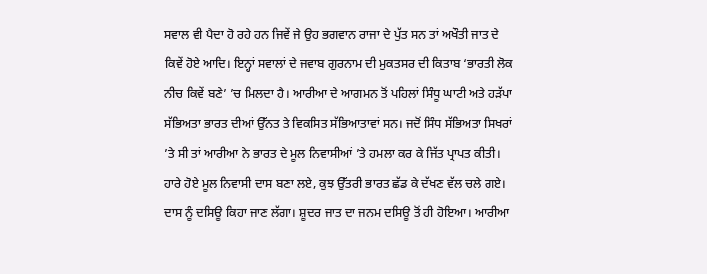ਸਵਾਲ ਵੀ ਪੈਦਾ ਹੋ ਰਹੇ ਹਨ ਜਿਵੇਂ ਜੇ ਉਹ ਭਗਵਾਨ ਰਾਜਾ ਦੇ ਪੁੱਤ ਸਨ ਤਾਂ ਅਖੌਤੀ ਜਾਤ ਦੇ ਕਿਵੇਂ ਹੋਏ ਆਦਿ। ਇਨ੍ਹਾਂ ਸਵਾਲਾਂ ਦੇ ਜਵਾਬ ਗੁਰਨਾਮ ਦੀ ਮੁਕਤਸਰ ਦੀ ਕਿਤਾਬ ‘ਭਾਰਤੀ ਲੋਕ ਨੀਚ ਕਿਵੇਂ ਬਣੇ’ ’ਚ ਮਿਲਦਾ ਹੈ। ਆਰੀਆ ਦੇ ਆਗਮਨ ਤੋਂ ਪਹਿਲਾਂ ਸਿੰਧੂ ਘਾਟੀ ਅਤੇ ਹੜੱਪਾ ਸੱਭਿਅਤਾ ਭਾਰਤ ਦੀਆਂ ਉੱਨਤ ਤੇ ਵਿਕਸਿਤ ਸੱਭਿਆਤਾਵਾਂ ਸਨ। ਜਦੋਂ ਸਿੰਧ ਸੱਭਿਅਤਾ ਸਿਖਰਾਂ ’ਤੇ ਸੀ ਤਾਂ ਆਰੀਆ ਨੇ ਭਾਰਤ ਦੇ ਮੂਲ ਨਿਵਾਸੀਆਂ ’ਤੇ ਹਮਲਾ ਕਰ ਕੇ ਜਿੱਤ ਪ੍ਰਾਪਤ ਕੀਤੀ। ਹਾਰੇ ਹੋਏ ਮੂਲ ਨਿਵਾਸੀ ਦਾਸ ਬਣਾ ਲਏ, ਕੁਝ ਉੱਤਰੀ ਭਾਰਤ ਛੱਡ ਕੇ ਦੱਖਣ ਵੱਲ ਚਲੇ ਗਏ। ਦਾਸ ਨੂੰ ਦਸਿਊ ਕਿਹਾ ਜਾਣ ਲੱਗਾ। ਸ਼ੂਦਰ ਜਾਤ ਦਾ ਜਨਮ ਦਸਿਊ ਤੋਂ ਹੀ ਹੋਇਆ। ਆਰੀਆ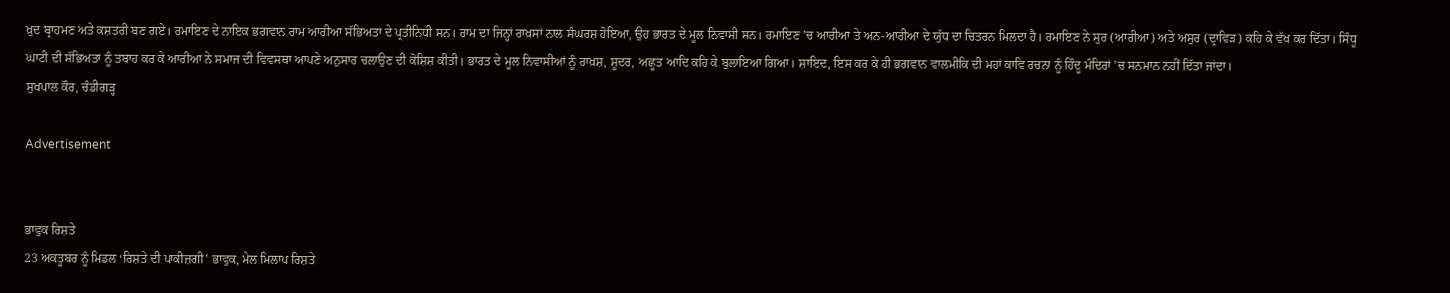ਖ਼ੁਦ ਬ੍ਰਾਹਮਣ ਅਤੇ ਕਸ਼ਤਰੀ ਬਣ ਗਏ। ਰਮਾਇਣ ਦੇ ਨਾਇਕ ਭਗਵਾਨ ਰਾਮ ਆਰੀਆ ਸੱਭਿਅਤਾ ਦੇ ਪ੍ਰਤੀਨਿਧੀ ਸਨ। ਰਾਮ ਦਾ ਜਿਨ੍ਹਾਂ ਰਾਖ਼ਸਾਂ ਨਾਲ ਸੰਘਰਸ਼ ਹੋਇਆ, ਉਹ ਭਾਰਤ ਦੇ ਮੂਲ ਨਿਵਾਸੀ ਸਨ। ਰਮਾਇਣ ’ਚ ਆਰੀਆ ਤੇ ਅਨ-ਆਰੀਆ ਦੇ ਯੁੱਧ ਦਾ ਚਿਤਰਨ ਮਿਲਦਾ ਹੈ। ਰਮਾਇਣ ਨੇ ਸੁਰ (ਆਰੀਆ) ਅਤੇ ਅਸੁਰ (ਦ੍ਰਾਵਿੜ) ਕਹਿ ਕੇ ਵੱਖ ਕਰ ਦਿੱਤਾ। ਸਿੰਧੂ ਘਾਟੀ ਦੀ ਸੱਭਿਅਤਾ ਨੂੰ ਤਬਾਹ ਕਰ ਕੇ ਆਰੀਆ ਨੇ ਸਮਾਜ ਦੀ ਵਿਵਸਥਾ ਆਪਣੇ ਅਨੁਸਾਰ ਚਲਾਉਣ ਦੀ ਕੋਸ਼ਿਸ਼ ਕੀਤੀ। ਭਾਰਤ ਦੇ ਮੂਲ ਨਿਵਾਸੀਆਂ ਨੂੰ ਰਾਖ਼ਸ਼, ਸ਼ੂਦਰ, ਅਛੂਤ ਆਦਿ ਕਹਿ ਕੇ ਬੁਲਾਇਆ ਗਿਆ। ਸ਼ਾਇਦ, ਇਸ ਕਰ ਕੇ ਹੀ ਭਗਵਾਨ ਵਾਲਮੀਕਿ ਦੀ ਮਹਾਂ ਕਾਵਿ ਰਚਨਾ ਨੂੰ ਹਿੰਦੂ ਮੰਦਿਰਾਂ ’ਚ ਸਨਮਾਨ ਨਹੀਂ ਦਿੱਤਾ ਜਾਂਦਾ।
ਸੁਖਪਾਲ ਕੌਰ, ਚੰਡੀਗੜ੍ਹ

Advertisement


ਭਾਵੁਕ ਰਿਸ਼ਤੇ
23 ਅਕਤੂਬਰ ਨੂੰ ਮਿਡਲ ‘ਰਿਸ਼ਤੇ ਦੀ ਪਾਕੀਜ਼ਗੀ’ ਭਾਵੁਕ, ਮੇਲ ਮਿਲਾਪ ਰਿਸ਼ਤੇ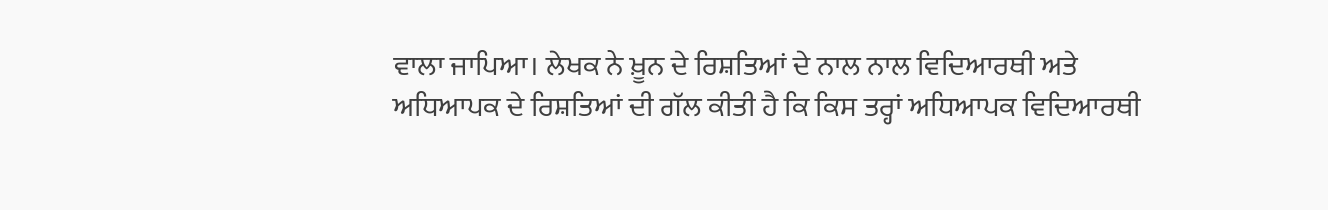ਵਾਲਾ ਜਾਪਿਆ। ਲੇਖਕ ਨੇ ਖ਼ੂਨ ਦੇ ਰਿਸ਼ਤਿਆਂ ਦੇ ਨਾਲ ਨਾਲ ਵਿਦਿਆਰਥੀ ਅਤੇ ਅਧਿਆਪਕ ਦੇ ਰਿਸ਼ਤਿਆਂ ਦੀ ਗੱਲ ਕੀਤੀ ਹੈ ਕਿ ਕਿਸ ਤਰ੍ਹਾਂ ਅਧਿਆਪਕ ਵਿਦਿਆਰਥੀ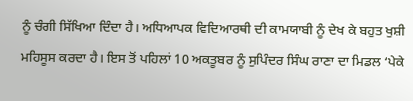ਨੂੰ ਚੰਗੀ ਸਿੱਖਿਆ ਦਿੰਦਾ ਹੈ। ਅਧਿਆਪਕ ਵਿਦਿਆਰਥੀ ਦੀ ਕਾਮਯਾਬੀ ਨੂੰ ਦੇਖ ਕੇ ਬਹੁਤ ਖੁਸ਼ੀ ਮਹਿਸੂਸ ਕਰਦਾ ਹੈ। ਇਸ ਤੋਂ ਪਹਿਲਾਂ 10 ਅਕਤੂਬਰ ਨੂੰ ਸੁਪਿੰਦਰ ਸਿੰਘ ਰਾਣਾ ਦਾ ਮਿਡਲ ‘ਪੇਕੇ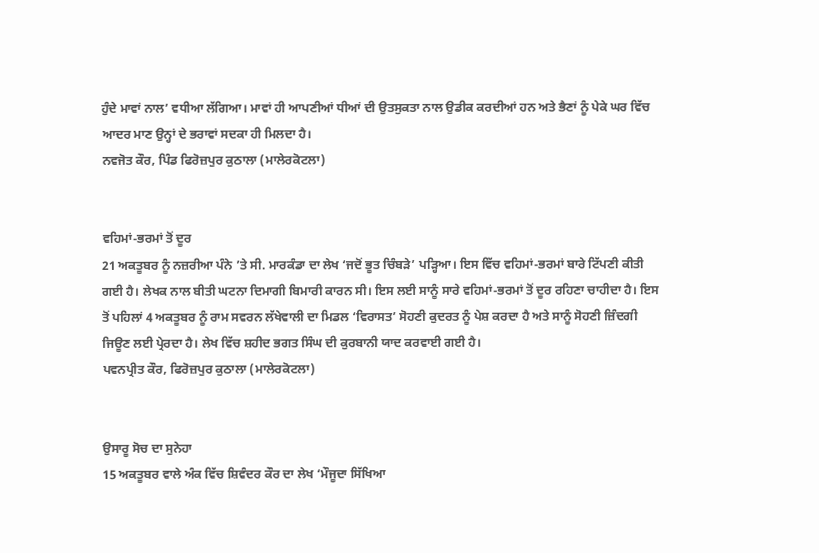ਹੁੰਦੇ ਮਾਵਾਂ ਨਾਲ’ ਵਧੀਆ ਲੱਗਿਆ। ਮਾਵਾਂ ਹੀ ਆਪਣੀਆਂ ਧੀਆਂ ਦੀ ਉਤਸੁਕਤਾ ਨਾਲ ਉਡੀਕ ਕਰਦੀਆਂ ਹਨ ਅਤੇ ਭੈਣਾਂ ਨੂੰ ਪੇਕੇ ਘਰ ਵਿੱਚ ਆਦਰ ਮਾਣ ਉਨ੍ਹਾਂ ਦੇ ਭਰਾਵਾਂ ਸਦਕਾ ਹੀ ਮਿਲਦਾ ਹੈ।
ਨਵਜੋਤ ਕੌਰ, ਪਿੰਡ ਫਿਰੋਜ਼ਪੁਰ ਕੁਠਾਲਾ (ਮਾਲੇਰਕੋਟਲਾ)


ਵਹਿਮਾਂ-ਭਰਮਾਂ ਤੋਂ ਦੂਰ
21 ਅਕਤੂਬਰ ਨੂੰ ਨਜ਼ਰੀਆ ਪੰਨੇ ’ਤੇ ਸੀ. ਮਾਰਕੰਡਾ ਦਾ ਲੇਖ ‘ਜਦੋਂ ਭੂਤ ਚਿੰਬੜੇ’ ਪੜ੍ਹਿਆ। ਇਸ ਵਿੱਚ ਵਹਿਮਾਂ-ਭਰਮਾਂ ਬਾਰੇ ਟਿੱਪਣੀ ਕੀਤੀ ਗਈ ਹੈ। ਲੇਖਕ ਨਾਲ ਬੀਤੀ ਘਟਨਾ ਦਿਮਾਗੀ ਬਿਮਾਰੀ ਕਾਰਨ ਸੀ। ਇਸ ਲਈ ਸਾਨੂੰ ਸਾਰੇ ਵਹਿਮਾਂ-ਭਰਮਾਂ ਤੋਂ ਦੂਰ ਰਹਿਣਾ ਚਾਹੀਦਾ ਹੈ। ਇਸ ਤੋਂ ਪਹਿਲਾਂ 4 ਅਕਤੂਬਰ ਨੂੰ ਰਾਮ ਸਵਰਨ ਲੱਖੇਵਾਲੀ ਦਾ ਮਿਡਲ ‘ਵਿਰਾਸਤ’ ਸੋਹਣੀ ਕੁਦਰਤ ਨੂੰ ਪੇਸ਼ ਕਰਦਾ ਹੈ ਅਤੇ ਸਾਨੂੰ ਸੋਹਣੀ ਜ਼ਿੰਦਗੀ ਜਿਊਣ ਲਈ ਪ੍ਰੇਰਦਾ ਹੈ। ਲੇਖ ਵਿੱਚ ਸ਼ਹੀਦ ਭਗਤ ਸਿੰਘ ਦੀ ਕੁਰਬਾਨੀ ਯਾਦ ਕਰਵਾਈ ਗਈ ਹੈ।
ਪਵਨਪ੍ਰੀਤ ਕੌਰ, ਫਿਰੋਜ਼ਪੁਰ ਕੁਠਾਲਾ (ਮਾਲੇਰਕੋਟਲਾ)


ਉਸਾਰੂ ਸੋਚ ਦਾ ਸੁਨੇਹਾ
15 ਅਕਤੂਬਰ ਵਾਲੇ ਅੰਕ ਵਿੱਚ ਸ਼ਿਵੰਦਰ ਕੌਰ ਦਾ ਲੇਖ ‘ਮੌਜੂਦਾ ਸਿੱਖਿਆ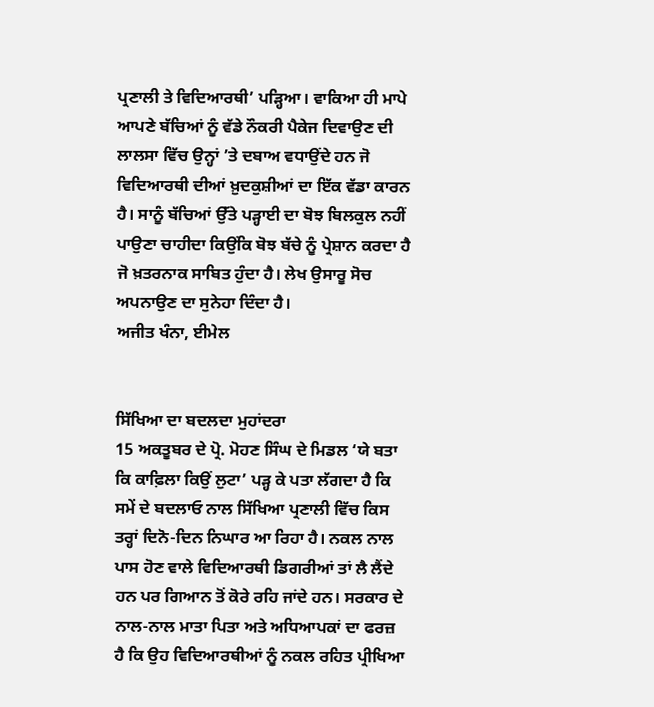ਪ੍ਰਣਾਲੀ ਤੇ ਵਿਦਿਆਰਥੀ’ ਪੜ੍ਹਿਆ। ਵਾਕਿਆ ਹੀ ਮਾਪੇ ਆਪਣੇ ਬੱਚਿਆਂ ਨੂੰ ਵੱਡੇ ਨੌਕਰੀ ਪੈਕੇਜ ਦਿਵਾਉਣ ਦੀ ਲਾਲਸਾ ਵਿੱਚ ਉਨ੍ਹਾਂ ’ਤੇ ਦਬਾਅ ਵਧਾਉਂਦੇ ਹਨ ਜੋ ਵਿਦਿਆਰਥੀ ਦੀਆਂ ਖ਼ੁਦਕੁਸ਼ੀਆਂ ਦਾ ਇੱਕ ਵੱਡਾ ਕਾਰਨ ਹੈ। ਸਾਨੂੰ ਬੱਚਿਆਂ ਉੱਤੇ ਪੜ੍ਹਾਈ ਦਾ ਬੋਝ ਬਿਲਕੁਲ ਨਹੀਂ ਪਾਉਣਾ ਚਾਹੀਦਾ ਕਿਉਂਕਿ ਬੋਝ ਬੱਚੇ ਨੂੰ ਪ੍ਰੇਸ਼ਾਨ ਕਰਦਾ ਹੈ ਜੋ ਖ਼ਤਰਨਾਕ ਸਾਬਿਤ ਹੁੰਦਾ ਹੈ। ਲੇਖ ਉਸਾਰੂ ਸੋਚ ਅਪਨਾਉਣ ਦਾ ਸੁਨੇਹਾ ਦਿੰਦਾ ਹੈ।
ਅਜੀਤ ਖੰਨਾ, ਈਮੇਲ


ਸਿੱਖਿਆ ਦਾ ਬਦਲਦਾ ਮੁਹਾਂਦਰਾ
15 ਅਕਤੂਬਰ ਦੇ ਪ੍ਰੋ. ਮੋਹਣ ਸਿੰਘ ਦੇ ਮਿਡਲ ‘ਯੇ ਬਤਾ ਕਿ ਕਾਫ਼ਿਲਾ ਕਿਉਂ ਲੁਟਾ’ ਪੜ੍ਹ ਕੇ ਪਤਾ ਲੱਗਦਾ ਹੈ ਕਿ ਸਮੇਂ ਦੇ ਬਦਲਾਓ ਨਾਲ ਸਿੱਖਿਆ ਪ੍ਰਣਾਲੀ ਵਿੱਚ ਕਿਸ ਤਰ੍ਹਾਂ ਦਿਨੋ-ਦਿਨ ਨਿਘਾਰ ਆ ਰਿਹਾ ਹੈ। ਨਕਲ ਨਾਲ ਪਾਸ ਹੋਣ ਵਾਲੇ ਵਿਦਿਆਰਥੀ ਡਿਗਰੀਆਂ ਤਾਂ ਲੈ ਲੈਂਦੇ ਹਨ ਪਰ ਗਿਆਨ ਤੋਂ ਕੋਰੇ ਰਹਿ ਜਾਂਦੇ ਹਨ। ਸਰਕਾਰ ਦੇ ਨਾਲ-ਨਾਲ ਮਾਤਾ ਪਿਤਾ ਅਤੇ ਅਧਿਆਪਕਾਂ ਦਾ ਫਰਜ਼ ਹੈ ਕਿ ਉਹ ਵਿਦਿਆਰਥੀਆਂ ਨੂੰ ਨਕਲ ਰਹਿਤ ਪ੍ਰੀਖਿਆ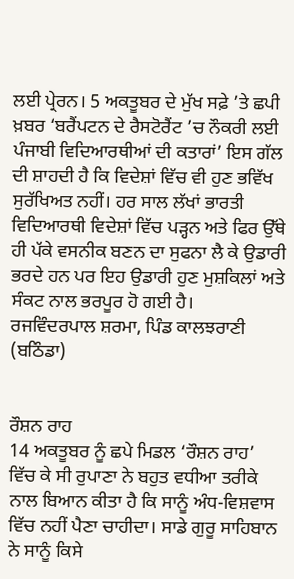ਲਈ ਪ੍ਰੇਰਨ। 5 ਅਕਤੂਬਰ ਦੇ ਮੁੱਖ ਸਫ਼ੇ ’ਤੇ ਛਪੀ ਖ਼ਬਰ ‘ਬਰੈਂਪਟਨ ਦੇ ਰੈਸਟੋਰੈਂਟ ’ਚ ਨੌਕਰੀ ਲਈ ਪੰਜਾਬੀ ਵਿਦਿਆਰਥੀਆਂ ਦੀ ਕਤਾਰਾਂ’ ਇਸ ਗੱਲ ਦੀ ਸ਼ਾਹਦੀ ਹੈ ਕਿ ਵਿਦੇਸ਼ਾਂ ਵਿੱਚ ਵੀ ਹੁਣ ਭਵਿੱਖ ਸੁਰੱਖਿਅਤ ਨਹੀਂ। ਹਰ ਸਾਲ ਲੱਖਾਂ ਭਾਰਤੀ ਵਿਦਿਆਰਥੀ ਵਿਦੇਸ਼ਾਂ ਵਿੱਚ ਪੜ੍ਹਨ ਅਤੇ ਫਿਰ ਉੱਥੇ ਹੀ ਪੱਕੇ ਵਸਨੀਕ ਬਣਨ ਦਾ ਸੁਫਨਾ ਲੈ ਕੇ ਉਡਾਰੀ ਭਰਦੇ ਹਨ ਪਰ ਇਹ ਉਡਾਰੀ ਹੁਣ ਮੁਸ਼ਕਿਲਾਂ ਅਤੇ ਸੰਕਟ ਨਾਲ ਭਰਪੂਰ ਹੋ ਗਈ ਹੈ।
ਰਜਵਿੰਦਰਪਾਲ ਸ਼ਰਮਾ, ਪਿੰਡ ਕਾਲਝਰਾਣੀ (ਬਠਿੰਡਾ)


ਰੌਸ਼ਨ ਰਾਹ
14 ਅਕਤੂਬਰ ਨੂੰ ਛਪੇ ਮਿਡਲ ‘ਰੌਸ਼ਨ ਰਾਹ’ ਵਿੱਚ ਕੇ ਸੀ ਰੁਪਾਣਾ ਨੇ ਬਹੁਤ ਵਧੀਆ ਤਰੀਕੇ ਨਾਲ ਬਿਆਨ ਕੀਤਾ ਹੈ ਕਿ ਸਾਨੂੰ ਅੰਧ-ਵਿਸ਼ਵਾਸ ਵਿੱਚ ਨਹੀਂ ਪੈਣਾ ਚਾਹੀਦਾ। ਸਾਡੇ ਗੁਰੂ ਸਾਹਿਬਾਨ ਨੇ ਸਾਨੂੰ ਕਿਸੇ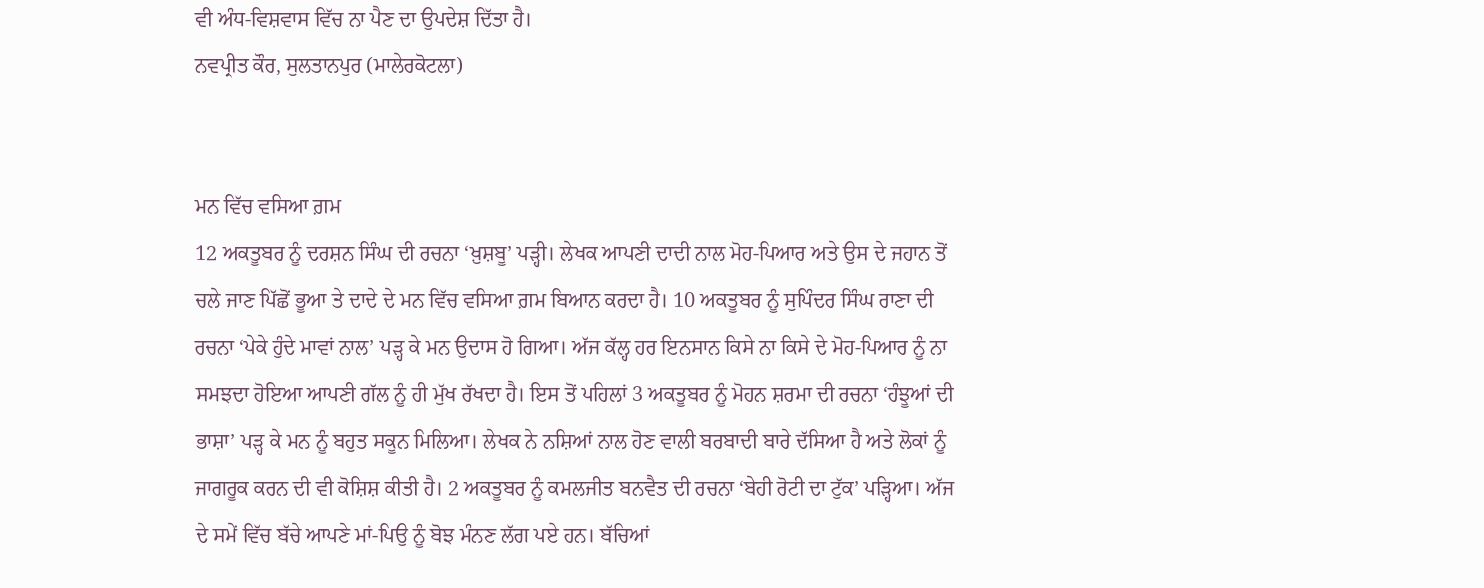ਵੀ ਅੰਧ-ਵਿਸ਼ਵਾਸ ਵਿੱਚ ਨਾ ਪੈਣ ਦਾ ਉਪਦੇਸ਼ ਦਿੱਤਾ ਹੈ।
ਨਵਪ੍ਰੀਤ ਕੌਰ, ਸੁਲਤਾਨਪੁਰ (ਮਾਲੇਰਕੋਟਲਾ)


ਮਨ ਵਿੱਚ ਵਸਿਆ ਗ਼ਮ
12 ਅਕਤੂਬਰ ਨੂੰ ਦਰਸ਼ਨ ਸਿੰਘ ਦੀ ਰਚਨਾ ‘ਖ਼ੁਸ਼ਬੂ’ ਪੜ੍ਹੀ। ਲੇਖਕ ਆਪਣੀ ਦਾਦੀ ਨਾਲ ਮੋਹ-ਪਿਆਰ ਅਤੇ ਉਸ ਦੇ ਜਹਾਨ ਤੋਂ ਚਲੇ ਜਾਣ ਪਿੱਛੋਂ ਭੂਆ ਤੇ ਦਾਦੇ ਦੇ ਮਨ ਵਿੱਚ ਵਸਿਆ ਗ਼ਮ ਬਿਆਨ ਕਰਦਾ ਹੈ। 10 ਅਕਤੂਬਰ ਨੂੰ ਸੁਪਿੰਦਰ ਸਿੰਘ ਰਾਣਾ ਦੀ ਰਚਨਾ ‘ਪੇਕੇ ਹੁੰਦੇ ਮਾਵਾਂ ਨਾਲ’ ਪੜ੍ਹ ਕੇ ਮਨ ਉਦਾਸ ਹੋ ਗਿਆ। ਅੱਜ ਕੱਲ੍ਹ ਹਰ ਇਨਸਾਨ ਕਿਸੇ ਨਾ ਕਿਸੇ ਦੇ ਮੋਹ-ਪਿਆਰ ਨੂੰ ਨਾ ਸਮਝਦਾ ਹੋਇਆ ਆਪਣੀ ਗੱਲ ਨੂੰ ਹੀ ਮੁੱਖ ਰੱਖਦਾ ਹੈ। ਇਸ ਤੋਂ ਪਹਿਲਾਂ 3 ਅਕਤੂਬਰ ਨੂੰ ਮੋਹਨ ਸ਼ਰਮਾ ਦੀ ਰਚਨਾ ‘ਹੰਝੂਆਂ ਦੀ ਭਾਸ਼ਾ’ ਪੜ੍ਹ ਕੇ ਮਨ ਨੂੰ ਬਹੁਤ ਸਕੂਨ ਮਿਲਿਆ। ਲੇਖਕ ਨੇ ਨਸ਼ਿਆਂ ਨਾਲ ਹੋਣ ਵਾਲੀ ਬਰਬਾਦੀ ਬਾਰੇ ਦੱਸਿਆ ਹੈ ਅਤੇ ਲੋਕਾਂ ਨੂੰ ਜਾਗਰੂਕ ਕਰਨ ਦੀ ਵੀ ਕੋਸ਼ਿਸ਼ ਕੀਤੀ ਹੈ। 2 ਅਕਤੂਬਰ ਨੂੰ ਕਮਲਜੀਤ ਬਨਵੈਤ ਦੀ ਰਚਨਾ ‘ਬੇਹੀ ਰੋਟੀ ਦਾ ਟੁੱਕ’ ਪੜ੍ਹਿਆ। ਅੱਜ ਦੇ ਸਮੇਂ ਵਿੱਚ ਬੱਚੇ ਆਪਣੇ ਮਾਂ-ਪਿਉ ਨੂੰ ਬੋਝ ਮੰਨਣ ਲੱਗ ਪਏ ਹਨ। ਬੱਚਿਆਂ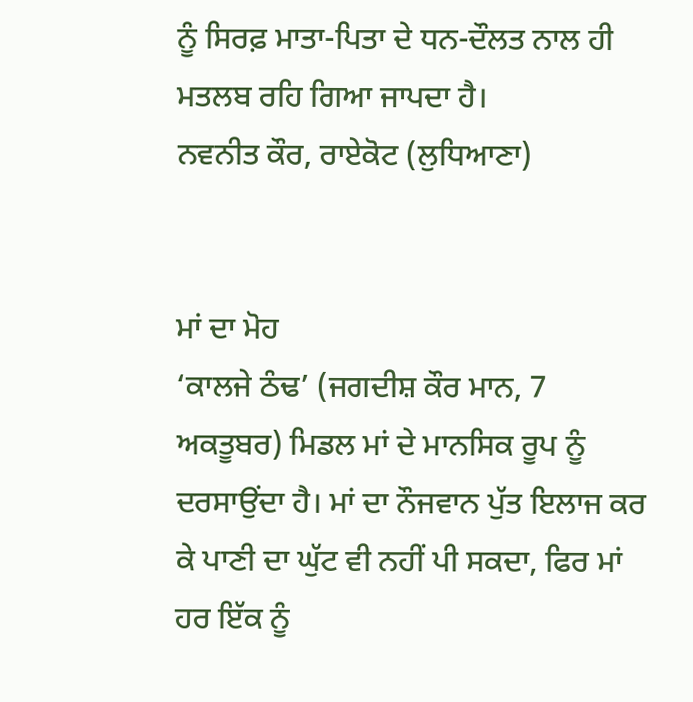ਨੂੰ ਸਿਰਫ਼ ਮਾਤਾ-ਪਿਤਾ ਦੇ ਧਨ-ਦੌਲਤ ਨਾਲ ਹੀ ਮਤਲਬ ਰਹਿ ਗਿਆ ਜਾਪਦਾ ਹੈ।
ਨਵਨੀਤ ਕੌਰ, ਰਾਏਕੋਟ (ਲੁਧਿਆਣਾ)


ਮਾਂ ਦਾ ਮੋਹ
‘ਕਾਲਜੇ ਠੰਢ’ (ਜਗਦੀਸ਼ ਕੌਰ ਮਾਨ, 7 ਅਕਤੂਬਰ) ਮਿਡਲ ਮਾਂ ਦੇ ਮਾਨਸਿਕ ਰੂਪ ਨੂੰ ਦਰਸਾਉਂਦਾ ਹੈ। ਮਾਂ ਦਾ ਨੌਜਵਾਨ ਪੁੱਤ ਇਲਾਜ ਕਰ ਕੇ ਪਾਣੀ ਦਾ ਘੁੱਟ ਵੀ ਨਹੀਂ ਪੀ ਸਕਦਾ, ਫਿਰ ਮਾਂ ਹਰ ਇੱਕ ਨੂੰ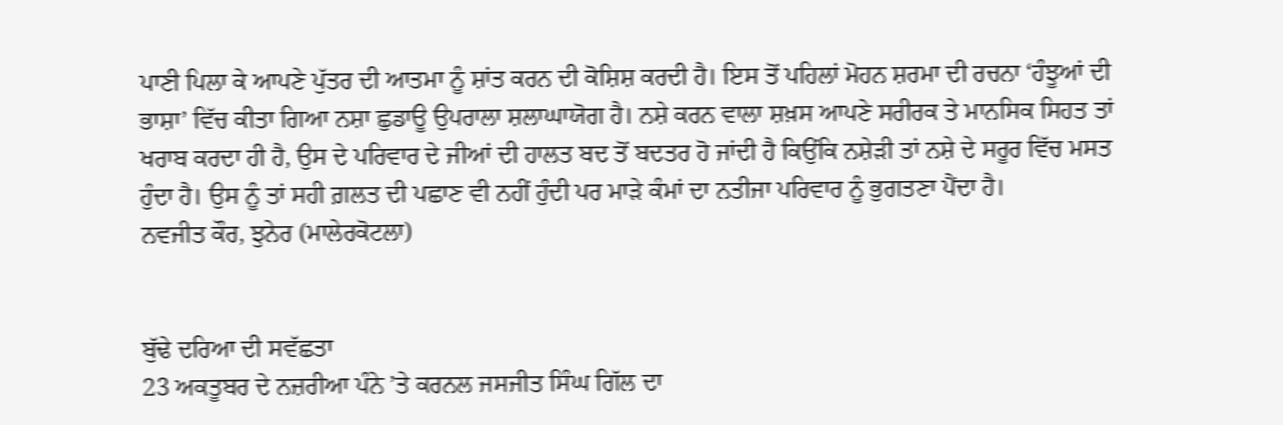ਪਾਣੀ ਪਿਲਾ ਕੇ ਆਪਣੇ ਪੁੱਤਰ ਦੀ ਆਤਮਾ ਨੂੰ ਸ਼ਾਂਤ ਕਰਨ ਦੀ ਕੋਸ਼ਿਸ਼ ਕਰਦੀ ਹੈ। ਇਸ ਤੋਂ ਪਹਿਲਾਂ ਮੋਹਨ ਸ਼ਰਮਾ ਦੀ ਰਚਨਾ ‘ਹੰਝੂਆਂ ਦੀ ਭਾਸ਼ਾ’ ਵਿੱਚ ਕੀਤਾ ਗਿਆ ਨਸ਼ਾ ਛੁਡਾਊ ਉਪਰਾਲਾ ਸ਼ਲਾਘਾਯੋਗ ਹੈ। ਨਸ਼ੇ ਕਰਨ ਵਾਲਾ ਸ਼ਖ਼ਸ ਆਪਣੇ ਸਰੀਰਕ ਤੇ ਮਾਨਸਿਕ ਸਿਹਤ ਤਾਂ ਖਰਾਬ ਕਰਦਾ ਹੀ ਹੈ, ਉਸ ਦੇ ਪਰਿਵਾਰ ਦੇ ਜੀਆਂ ਦੀ ਹਾਲਤ ਬਦ ਤੋਂ ਬਦਤਰ ਹੋ ਜਾਂਦੀ ਹੈ ਕਿਉਂਕਿ ਨਸ਼ੇੜੀ ਤਾਂ ਨਸ਼ੇ ਦੇ ਸਰੂਰ ਵਿੱਚ ਮਸਤ ਹੁੰਦਾ ਹੈ। ਉਸ ਨੂੰ ਤਾਂ ਸਹੀ ਗ਼ਲਤ ਦੀ ਪਛਾਣ ਵੀ ਨਹੀਂ ਹੁੰਦੀ ਪਰ ਮਾੜੇ ਕੰਮਾਂ ਦਾ ਨਤੀਜਾ ਪਰਿਵਾਰ ਨੂੰ ਭੁਗਤਣਾ ਪੈਂਦਾ ਹੈ।
ਨਵਜੀਤ ਕੌਰ, ਝੁਨੇਰ (ਮਾਲੇਰਕੋਟਲਾ)


ਬੁੱਢੇ ਦਰਿਆ ਦੀ ਸਵੱਛਤਾ
23 ਅਕਤੂਬਰ ਦੇ ਨਜ਼ਰੀਆ ਪੰਨੇ ’ਤੇ ਕਰਨਲ ਜਸਜੀਤ ਸਿੰਘ ਗਿੱਲ ਦਾ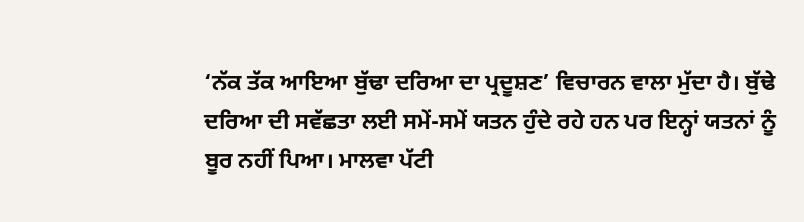‘ਨੱਕ ਤੱਕ ਆਇਆ ਬੁੱਢਾ ਦਰਿਆ ਦਾ ਪ੍ਰਦੂਸ਼ਣ’ ਵਿਚਾਰਨ ਵਾਲਾ ਮੁੱਦਾ ਹੈ। ਬੁੱਢੇ ਦਰਿਆ ਦੀ ਸਵੱਛਤਾ ਲਈ ਸਮੇਂ-ਸਮੇਂ ਯਤਨ ਹੁੰਦੇ ਰਹੇ ਹਨ ਪਰ ਇਨ੍ਹਾਂ ਯਤਨਾਂ ਨੂੰ ਬੂਰ ਨਹੀਂ ਪਿਆ। ਮਾਲਵਾ ਪੱਟੀ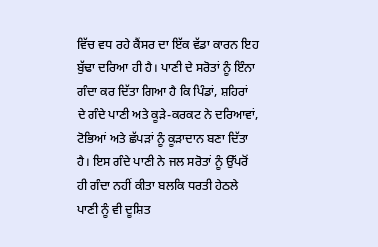ਵਿੱਚ ਵਧ ਰਹੇ ਕੈਂਸਰ ਦਾ ਇੱਕ ਵੱਡਾ ਕਾਰਨ ਇਹ ਬੁੱਢਾ ਦਰਿਆ ਹੀ ਹੈ। ਪਾਣੀ ਦੇ ਸਰੋਤਾਂ ਨੂੰ ਇੰਨਾ ਗੰਦਾ ਕਰ ਦਿੱਤਾ ਗਿਆ ਹੈ ਕਿ ਪਿੰਡਾਂ, ਸ਼ਹਿਰਾਂ ਦੇ ਗੰਦੇ ਪਾਣੀ ਅਤੇ ਕੂੜੇ-ਕਰਕਟ ਨੇ ਦਰਿਆਵਾਂ, ਟੋਭਿਆਂ ਅਤੇ ਛੱਪੜਾਂ ਨੂੰ ਕੂੜਾਦਾਨ ਬਣਾ ਦਿੱਤਾ ਹੈ। ਇਸ ਗੰਦੇ ਪਾਣੀ ਨੇ ਜਲ ਸਰੋਤਾਂ ਨੂੰ ਉੱਪਰੋਂ ਹੀ ਗੰਦਾ ਨਹੀਂ ਕੀਤਾ ਬਲਕਿ ਧਰਤੀ ਹੇਠਲੇ ਪਾਣੀ ਨੂੰ ਵੀ ਦੂਸ਼ਿਤ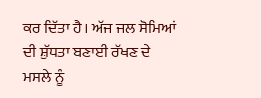ਕਰ ਦਿੱਤਾ ਹੈ। ਅੱਜ ਜਲ ਸੋਮਿਆਂ ਦੀ ਸ਼ੁੱਧਤਾ ਬਣਾਈ ਰੱਖਣ ਦੇ ਮਸਲੇ ਨੂੰ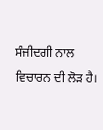ਸੰਜੀਦਗੀ ਨਾਲ ਵਿਚਾਰਨ ਦੀ ਲੋੜ ਹੈ।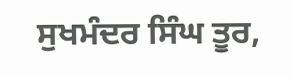ਸੁਖਮੰਦਰ ਸਿੰਘ ਤੂਰ,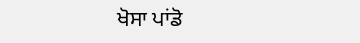ਖੋਸਾ ਪਾਂਡੋ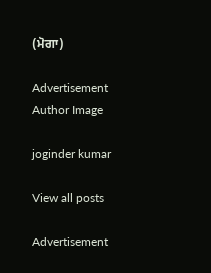(ਮੋਗਾ)

Advertisement
Author Image

joginder kumar

View all posts

Advertisement